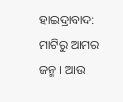ହାଇଦ୍ରାବାଦ: ମାଟିରୁ ଆମର ଜନ୍ମ । ଆଉ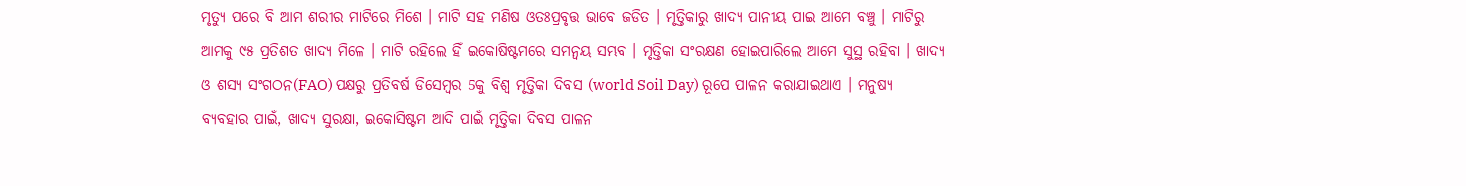ମୃତ୍ୟୁ ପରେ ବି ଆମ ଶରୀର ମାଟିରେ ମିଶେ । ମାଟି ସହ ମଣିଷ ଓତଃପ୍ରବୃତ୍ତ ଭାବେ ଜଡିତ । ମୃତ୍ତିକାରୁ ଖାଦ୍ୟ ପାନୀୟ ପାଇ ଆମେ ବଞ୍ଚୁ । ମାଟିରୁ ଆମକୁ ୯୫ ପ୍ରତିଶତ ଖାଦ୍ୟ ମିଳେ । ମାଟି ରହିଲେ ହିଁ ଇକୋଷିଷ୍ଟମରେ ସମନ୍ବୟ ସମ୍ଭବ । ମୃତ୍ତିକା ସଂରକ୍ଷଣ ହୋଇପାରିଲେ ଆମେ ସୁସ୍ଥ ରହିବା । ଖାଦ୍ୟ ଓ ଶସ୍ୟ ସଂଗଠନ(FAO) ପକ୍ଷରୁ ପ୍ରତିବର୍ଷ ଡିସେମ୍ବର 5କୁ ବିଶ୍ବ ମୃତ୍ତିକା ଦିବସ (world Soil Day) ରୂପେ ପାଳନ କରାଯାଇଥାଏ । ମନୁଷ୍ୟ ବ୍ୟବହାର ପାଇଁ, ଖାଦ୍ୟ ସୁରକ୍ଷା, ଇକୋସିଷ୍ଟମ ଆଦି ପାଇଁ ମୃତ୍ତିକା ଦିବସ ପାଳନ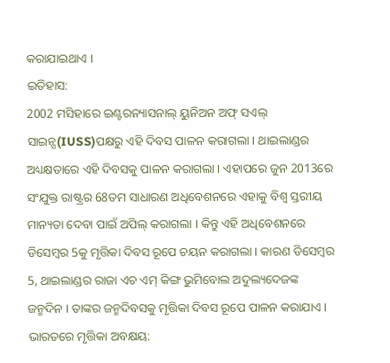କରାଯାଇଥାଏ ।
ଇତିହାସ:
2002 ମସିହାରେ ଇଣ୍ଟରନ୍ୟାସନାଲ୍ ୟୁନିଅନ ଅଫ୍ ସଏଲ୍ ସାଇନ୍ସ(IUSS)ପକ୍ଷରୁ ଏହି ଦିବସ ପାଳନ କରାଗଲା । ଥାଇଲାଣ୍ଡର ଅଧ୍ୟକ୍ଷତାରେ ଏହି ଦିବସକୁ ପାଳନ କରାଗଲା । ଏହାପରେ ଜୁନ 2013ରେ ସଂଯୁକ୍ତ ରାଷ୍ଟ୍ରର 68ତମ ସାଧାରଣ ଅଧିବେଶନରେ ଏହାକୁ ବିଶ୍ବ ସ୍ତରୀୟ ମାନ୍ୟତା ଦେବା ପାଇଁ ଅପିଲ୍ କରାଗଲା । କିନ୍ତୁ ଏହି ଅଧିବେଶନରେ ଡିସେମ୍ବର 5କୁ ମୃତ୍ତିକା ଦିବସ ରୂପେ ଚୟନ କରାଗଲା । କାରଣ ଡିସେମ୍ବର 5, ଥାଇଲାଣ୍ଡର ରାଜା ଏଚ ଏମ୍ କିଙ୍ଗ ଭୁମିବୋଲ ଅଦୁଲ୍ୟଦେଜଙ୍କ ଜନ୍ମଦିନ । ତାଙ୍କର ଜନ୍ମଦିବସକୁ ମୃତ୍ତିକା ଦିବସ ରୂପେ ପାଳନ କରାଯାଏ ।
ଭାରତରେ ମୃତ୍ତିକା ଅବକ୍ଷୟ: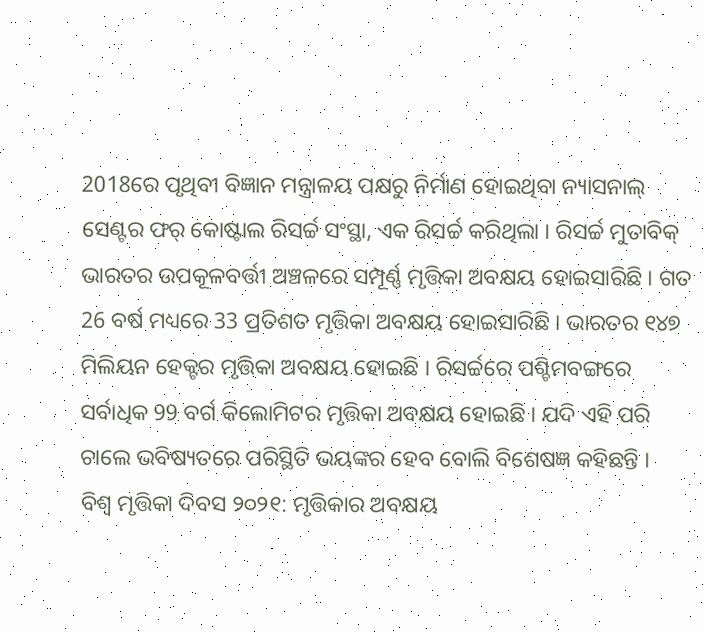2018ରେ ପୃଥିବୀ ବିଜ୍ଞାନ ମନ୍ତ୍ରାଳୟ ପକ୍ଷରୁ ନିର୍ମାଣ ହୋଇଥିବା ନ୍ୟାସନାଲ୍ ସେଣ୍ଟର ଫର୍ କୋଷ୍ଟାଲ ରିସର୍ଚ୍ଚ ସଂସ୍ଥା, ଏକ ରିସର୍ଚ୍ଚ କରିଥିଲା । ରିସର୍ଚ୍ଚ ମୁତାବିକ୍ ଭାରତର ଉପକୂଳବର୍ତ୍ତୀ ଅଞ୍ଚଳରେ ସମ୍ପୂର୍ଣ୍ଣ ମୃତ୍ତିକା ଅବକ୍ଷୟ ହୋଇସାରିଛି । ଗତ 26 ବର୍ଷ ମଧ୍ୟରେ 33 ପ୍ରତିଶତ ମୃତ୍ତିକା ଅବକ୍ଷୟ ହୋଇସାରିଛି । ଭାରତର ୧୪୭ ମିଲିୟନ ହେକ୍ଟର ମୃତ୍ତିକା ଅବକ୍ଷୟ ହୋଇଛି । ରିସର୍ଚ୍ଚରେ ପଶ୍ଚିମବଙ୍ଗରେ ସର୍ବାଧିକ 99 ବର୍ଗ କିଲୋମିଟର ମୃତ୍ତିକା ଅବକ୍ଷୟ ହୋଇଛି । ଯଦି ଏହି ପରି ଚାଲେ ଭବିଷ୍ୟତରେ ପରିସ୍ଥିତି ଭୟଙ୍କର ହେବ ବୋଲି ବିଶେଷଜ୍ଞ କହିଛନ୍ତି ।
ବିଶ୍ବ ମୃତ୍ତିକା ଦିବସ ୨୦୨୧: ମୃତ୍ତିକାର ଅବକ୍ଷୟ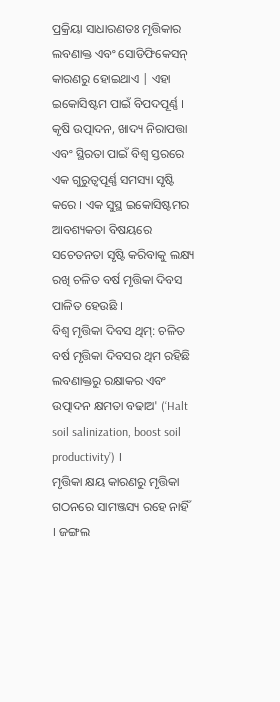ପ୍ରକ୍ରିୟା ସାଧାରଣତଃ ମୃତ୍ତିକାର ଲବଣାକ୍ତ ଏବଂ ସୋଡିଫିକେସନ୍ କାରଣରୁ ହୋଇଥାଏ | ଏହା ଇକୋସିଷ୍ଟମ ପାଇଁ ବିପଦପୂର୍ଣ୍ଣ । କୃଷି ଉତ୍ପାଦନ, ଖାଦ୍ୟ ନିରାପତ୍ତା ଏବଂ ସ୍ଥିରତା ପାଇଁ ବିଶ୍ବ ସ୍ତରରେ ଏକ ଗୁରୁତ୍ବପୂର୍ଣ୍ଣ ସମସ୍ୟା ସୃଷ୍ଟି କରେ । ଏକ ସୁସ୍ଥ ଇକୋସିଷ୍ଟମର ଆବଶ୍ୟକତା ବିଷୟରେ ସଚେତନତା ସୃଷ୍ଟି କରିବାକୁ ଲକ୍ଷ୍ୟ ରଖି ଚଳିତ ବର୍ଷ ମୃତ୍ତିକା ଦିବସ ପାଳିତ ହେଉଛି ।
ବିଶ୍ବ ମୃତ୍ତିକା ଦିବସ ଥିମ୍: ଚଳିତ ବର୍ଷ ମୃତ୍ତିକା ଦିବସର ଥିମ ରହିଛି ଲବଣାକ୍ତରୁ ରକ୍ଷାକର ଏବଂ ଉତ୍ପାଦନ କ୍ଷମତା ବଢାଅ' (‘Halt soil salinization, boost soil productivity’) ।
ମୃତ୍ତିକା କ୍ଷୟ କାରଣରୁ ମୃତ୍ତିକା ଗଠନରେ ସାମଞ୍ଜସ୍ୟ ରହେ ନାହିଁ । ଜଙ୍ଗଲ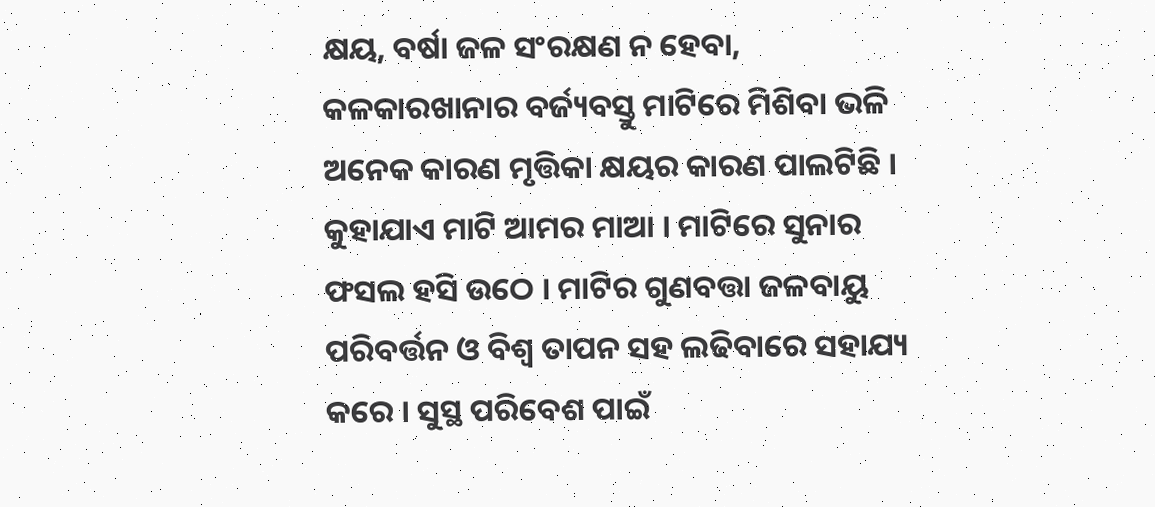କ୍ଷୟ, ବର୍ଷା ଜଳ ସଂରକ୍ଷଣ ନ ହେବା, କଳକାରଖାନାର ବର୍ଜ୍ୟବସ୍ତୁ ମାଟିରେ ମିଶିବା ଭଳି ଅନେକ କାରଣ ମୃତ୍ତିକା କ୍ଷୟର କାରଣ ପାଲଟିଛି । କୁହାଯାଏ ମାଟି ଆମର ମାଆ । ମାଟିରେ ସୁନାର ଫସଲ ହସି ଉଠେ । ମାଟିର ଗୁଣବତ୍ତା ଜଳବାୟୁ ପରିବର୍ତ୍ତନ ଓ ବିଶ୍ବ ତାପନ ସହ ଲଢିବାରେ ସହାଯ୍ୟ କରେ । ସୁସ୍ଥ ପରିବେଶ ପାଇଁ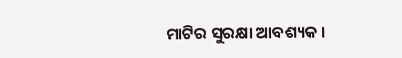ମାଟିର ସୁରକ୍ଷା ଆବଶ୍ୟକ ।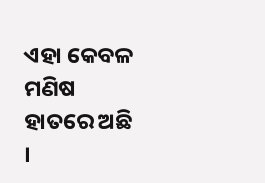ଏହା କେବଳ ମଣିଷ ହାତରେ ଅଛି ।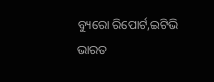ବ୍ୟୁରୋ ରିପୋର୍ଟ,ଇଟିଭି ଭାରତ